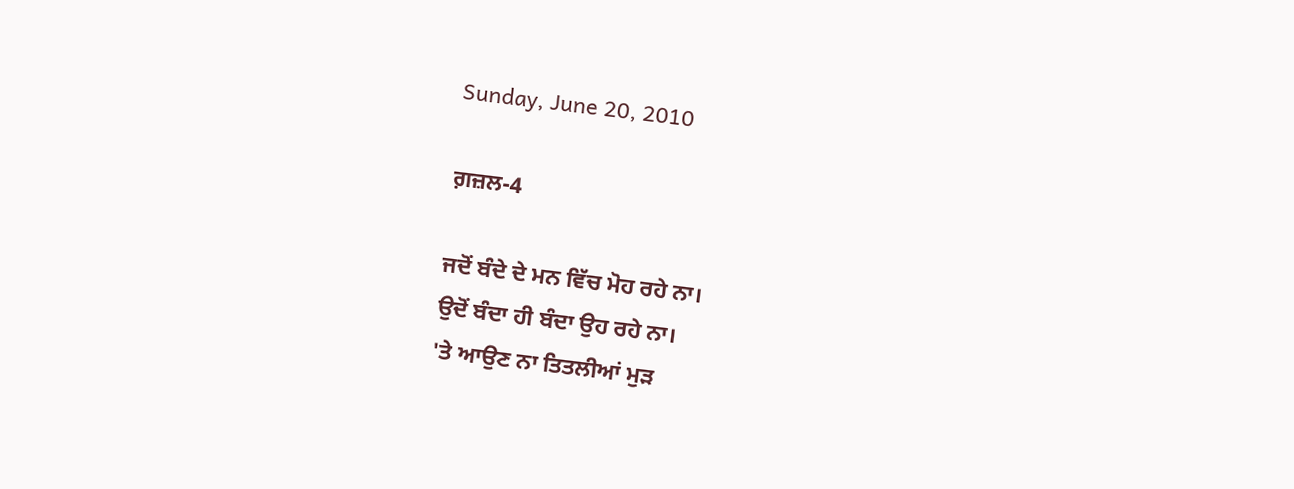Sunday, June 20, 2010

ਗ਼ਜ਼ਲ-4

ਜਦੋਂ ਬੰਦੇ ਦੇ ਮਨ ਵਿੱਚ ਮੋਹ ਰਹੇ ਨਾ।
ਉਦੋਂ ਬੰਦਾ ਹੀ ਬੰਦਾ ਉਹ ਰਹੇ ਨਾ।
'ਤੇ ਆਉਣ ਨਾ ਤਿਤਲੀਆਂ ਮੁੜ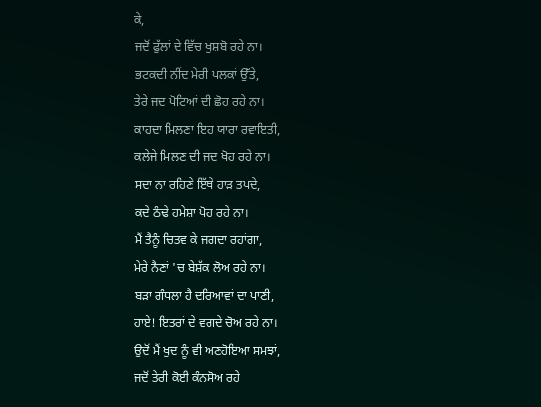ਕੇ,
ਜਦੋਂ ਫੁੱਲਾਂ ਦੇ ਵਿੱਚ ਖੁਸ਼ਬੋ ਰਹੇ ਨਾ।
ਭਟਕਦੀ ਨੀਂਦ ਮੇਰੀ ਪਲਕਾਂ ਉੱਤੇ,
ਤੇਰੇ ਜਦ ਪੋਟਿਆਂ ਦੀ ਛੋਹ ਰਹੇ ਨਾ।
ਕਾਹਦਾ ਮਿਲਣਾ ਇਹ ਯਾਰਾ ਰਵਾਇਤੀ,
ਕਲੇਜੇ ਮਿਲਣ ਦੀ ਜਦ ਖੋਹ ਰਹੇ ਨਾ।
ਸਦਾ ਨਾ ਰਹਿਣੇ ਇੱਥੇ ਹਾੜ ਤਪਦੇ,
ਕਦੇ ਠੰਢੇ ਹਮੇਸ਼ਾ ਪੋਹ ਰਹੇ ਨਾ।
ਮੈਂ ਤੈਨੂੰ ਚਿਤਵ ਕੇ ਜਗਦਾ ਰਹਾਂਗਾ,
ਮੇਰੇ ਨੈਣਾਂ 'ਚ ਬੇਸ਼ੱਕ ਲੋਅ ਰਹੇ ਨਾ।
ਬੜਾ ਗੰਧਲਾ ਹੈ ਦਰਿਆਵਾਂ ਦਾ ਪਾਣੀ,
ਹਾਏ! ਇਤਰਾਂ ਦੇ ਵਗਦੇ ਚੋਅ ਰਹੇ ਨਾ।
ਉਦੋਂ ਮੈਂ ਖੁਦ ਨੂੰ ਵੀ ਅਣਹੋਇਆ ਸਮਝਾਂ,
ਜਦੋਂ ਤੇਰੀ ਕੋਈ ਕੰਨਸੋਅ ਰਹੇ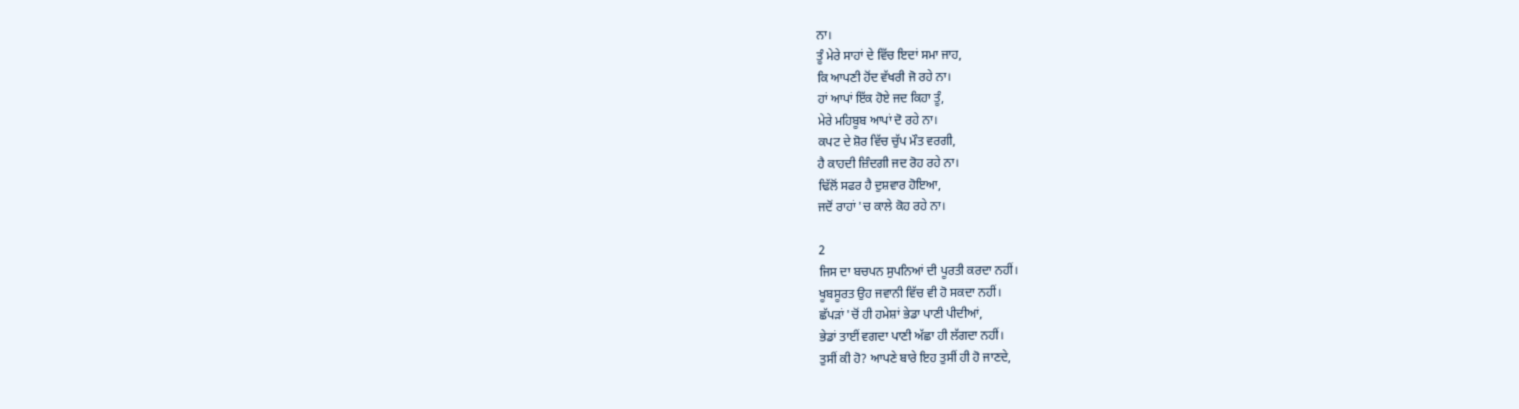ਨਾ।
ਤੂੰ ਮੇਰੇ ਸਾਹਾਂ ਦੇ ਵਿੱਚ ਇਦਾਂ ਸਮਾ ਜਾਹ,
ਕਿ ਆਪਣੀ ਹੋਂਦ ਵੱਖਰੀ ਜੋ ਰਹੇ ਨਾ।
ਹਾਂ ਆਪਾਂ ਇੱਕ ਹੋਏ ਜਦ ਕਿਹਾ ਤੂੰ,
ਮੇਰੇ ਮਹਿਬੂਬ ਆਪਾਂ ਦੋ ਰਹੇ ਨਾ।
ਕਪਟ ਦੇ ਸ਼ੋਰ ਵਿੱਚ ਚੁੱਪ ਮੌਤ ਵਰਗੀ,
ਹੈ ਕਾਹਦੀ ਜ਼ਿੰਦਗੀ ਜਦ ਰੋਹ ਰਹੇ ਨਾ।
ਢਿੱਲੋਂ ਸਫਰ ਹੈ ਦੁਸ਼ਵਾਰ ਹੋਇਆ,
ਜਦੋਂ ਰਾਹਾਂ 'ਚ ਕਾਲੇ ਕੋਹ ਰਹੇ ਨਾ।

2
ਜਿਸ ਦਾ ਬਚਪਨ ਸੁਪਨਿਆਂ ਦੀ ਪੂਰਤੀ ਕਰਦਾ ਨਹੀਂ।
ਖੂਬਸੂਰਤ ਉਹ ਜਵਾਨੀ ਵਿੱਚ ਵੀ ਹੋ ਸਕਦਾ ਨਹੀਂ।
ਛੱਪੜਾਂ 'ਚੋਂ ਹੀ ਹਮੇਸ਼ਾਂ ਭੇਡਾ ਪਾਣੀ ਪੀਦੀਆਂ,
ਭੇਡਾਂ ਤਾਈਂ ਵਗਦਾ ਪਾਣੀ ਅੱਛਾ ਹੀ ਲੱਗਦਾ ਨਹੀਂ।
ਤੁਸੀਂ ਕੀ ਹੋ? ਆਪਣੇ ਬਾਰੇ ਇਹ ਤੁਸੀਂ ਹੀ ਹੋ ਜਾਣਦੇ,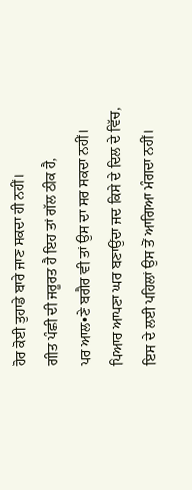ਹੋਰ ਕੋਈ ਤੁਹਾਡੇ ਬਾਰੇ ਜਾਣ ਸਕਦਾ ਹੀ ਨਹੀਂ।
ਗੀਤ ਪੰਛੀ ਦੀ ਜਰੂਰਤ ਹੈ ਇਹ ਤਾਂ ਗੱਲ ਠੀਕ ਹੈ,
ਪਰ ਆਲ•ਣੇ ਬਗੈਰ ਵੀ ਤਾਂ ਉਸ ਦਾ ਸਰ ਸਕਦਾ ਨਹੀਂ।
ਪਿਆਰ ਆਪਣਾ ਘਰ ਬਣਾਉਂਦਾ ਜਦ ਕਿਸੇ ਦੇ ਦਿਲ ਦੇ ਵਿੱਚ,
ਇਸ ਦੇ ਲਈ ਪਹਿਲਾਂ ਉਸ ਤੋਂ ਆਗਿਆ ਮੰਗਦਾ ਨਹੀਂ।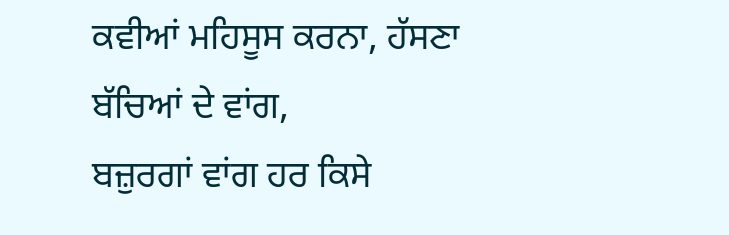ਕਵੀਆਂ ਮਹਿਸੂਸ ਕਰਨਾ, ਹੱਸਣਾ ਬੱਚਿਆਂ ਦੇ ਵਾਂਗ,
ਬਜ਼ੁਰਗਾਂ ਵਾਂਗ ਹਰ ਕਿਸੇ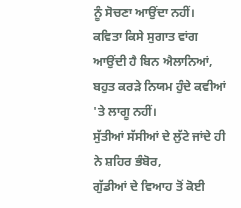ਨੂੰ ਸੋਚਣਾ ਆਉਂਦਾ ਨਹੀਂ।
ਕਵਿਤਾ ਕਿਸੇ ਸੁਗਾਤ ਵਾਂਗ ਆਉਂਦੀ ਹੈ ਬਿਨ ਐਲਾਨਿਆਂ,
ਬਹੁਤ ਕਰੜੇ ਨਿਯਮ ਹੁੰਦੇ ਕਵੀਆਂ 'ਤੇ ਲਾਗੂ ਨਹੀਂ।
ਸੁੱਤੀਆਂ ਸੱਸੀਆਂ ਦੇ ਲੁੱਟੇ ਜਾਂਦੇ ਹੀ ਨੇ ਸ਼ਹਿਰ ਭੰਬੋਰ,
ਗੁੱਡੀਆਂ ਦੇ ਵਿਆਹ ਤੋਂ ਕੋਈ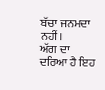ਬੱਚਾ ਜਨਮਦਾ ਨਹੀਂ।
ਅੱਗ ਦਾ ਦਰਿਆ ਹੈ ਇਹ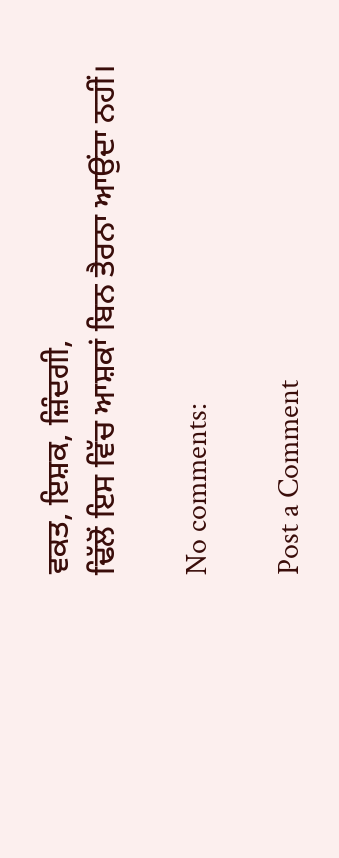ਵਕਤ, ਇਸ਼ਕ, ਜ਼ਿੰਦਗੀ,
ਢਿੱਲੋਂ ਇਸ ਵਿੱਚ ਆਸ਼ਕਾਂ ਬਿਨ ਤੈਰਨਾ ਆਉਂਦਾ ਨਹੀਂ।

No comments:

Post a Comment